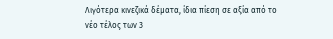Λιγότερα κινεζικά δέματα, ίδια πίεση σε αξία από το νέο τέλος των 3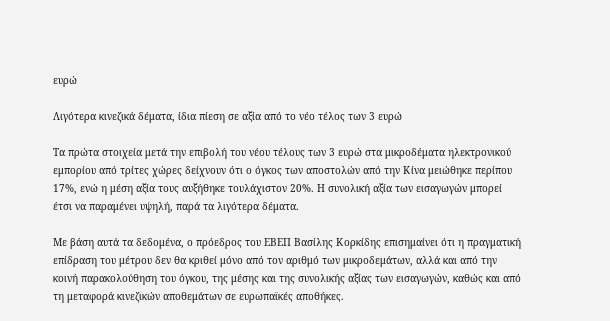ευρώ

Λιγότερα κινεζικά δέματα, ίδια πίεση σε αξία από το νέο τέλος των 3 ευρώ

Τα πρώτα στοιχεία μετά την επιβολή του νέου τέλους των 3 ευρώ στα μικροδέματα ηλεκτρονικού εμπορίου από τρίτες χώρες δείχνουν ότι ο όγκος των αποστολών από την Κίνα μειώθηκε περίπου 17%, ενώ η μέση αξία τους αυξήθηκε τουλάχιστον 20%. Η συνολική αξία των εισαγωγών μπορεί έτσι να παραμένει υψηλή, παρά τα λιγότερα δέματα.

Με βάση αυτά τα δεδομένα, ο πρόεδρος του ΕΒΕΠ Βασίλης Κορκίδης επισημαίνει ότι η πραγματική επίδραση του μέτρου δεν θα κριθεί μόνο από τον αριθμό των μικροδεμάτων, αλλά και από την κοινή παρακολούθηση του όγκου, της μέσης και της συνολικής αξίας των εισαγωγών, καθώς και από τη μεταφορά κινεζικών αποθεμάτων σε ευρωπαϊκές αποθήκες.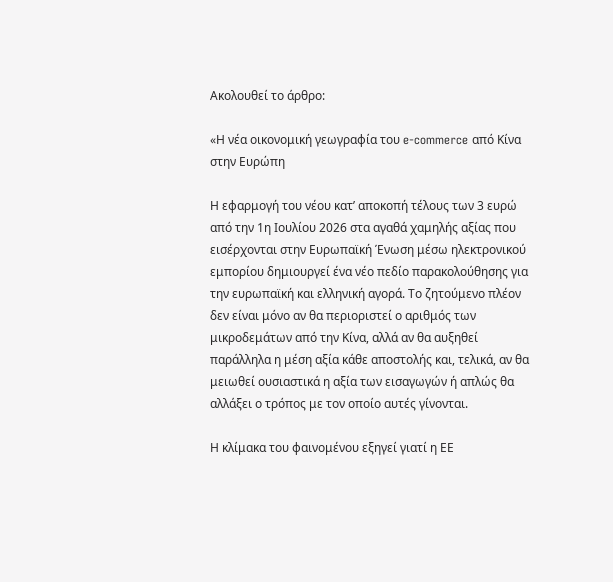Ακολουθεί το άρθρο:

«Η νέα οικονομική γεωγραφία του e-commerce από Κίνα στην Ευρώπη

Η εφαρμογή του νέου κατ’ αποκοπή τέλους των 3 ευρώ από την 1η Ιουλίου 2026 στα αγαθά χαμηλής αξίας που εισέρχονται στην Ευρωπαϊκή Ένωση μέσω ηλεκτρονικού εμπορίου δημιουργεί ένα νέο πεδίο παρακολούθησης για την ευρωπαϊκή και ελληνική αγορά. Το ζητούμενο πλέον δεν είναι μόνο αν θα περιοριστεί ο αριθμός των μικροδεμάτων από την Κίνα, αλλά αν θα αυξηθεί παράλληλα η μέση αξία κάθε αποστολής και, τελικά, αν θα μειωθεί ουσιαστικά η αξία των εισαγωγών ή απλώς θα αλλάξει ο τρόπος με τον οποίο αυτές γίνονται.

Η κλίμακα του φαινομένου εξηγεί γιατί η ΕΕ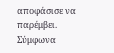αποφάσισε να παρέμβει. Σύμφωνα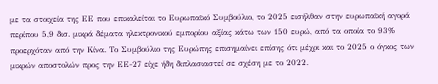με τα στοιχεία της ΕΕ που επικαλείται το Ευρωπαϊκό Συμβούλιο, το 2025 εισήλθαν στην ευρωπαϊκή αγορά περίπου 5,9 δισ. μικρά δέματα ηλεκτρονικού εμπορίου αξίας κάτω των 150 ευρώ, από τα οποία το 93% προερχόταν από την Κίνα. Το Συμβούλιο της Ευρώπης επισημαίνει επίσης ότι μέχρι και το 2025 ο όγκος των μικρών αποστολών προς την ΕΕ-27 είχε ήδη διπλασιαστεί σε σχέση με το 2022.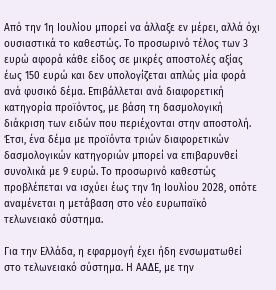Από την 1η Ιουλίου μπορεί να άλλαξε εν μέρει, αλλά όχι ουσιαστικά το καθεστώς. Το προσωρινό τέλος των 3 ευρώ αφορά κάθε είδος σε μικρές αποστολές αξίας έως 150 ευρώ και δεν υπολογίζεται απλώς μία φορά ανά φυσικό δέμα. Επιβάλλεται ανά διαφορετική κατηγορία προϊόντος, με βάση τη δασμολογική διάκριση των ειδών που περιέχονται στην αποστολή. Έτσι, ένα δέμα με προϊόντα τριών διαφορετικών δασμολογικών κατηγοριών μπορεί να επιβαρυνθεί συνολικά με 9 ευρώ. Το προσωρινό καθεστώς προβλέπεται να ισχύει έως την 1η Ιουλίου 2028, οπότε αναμένεται η μετάβαση στο νέο ευρωπαϊκό τελωνειακό σύστημα.

Για την Ελλάδα, η εφαρμογή έχει ήδη ενσωματωθεί στο τελωνειακό σύστημα. Η ΑΑΔΕ, με την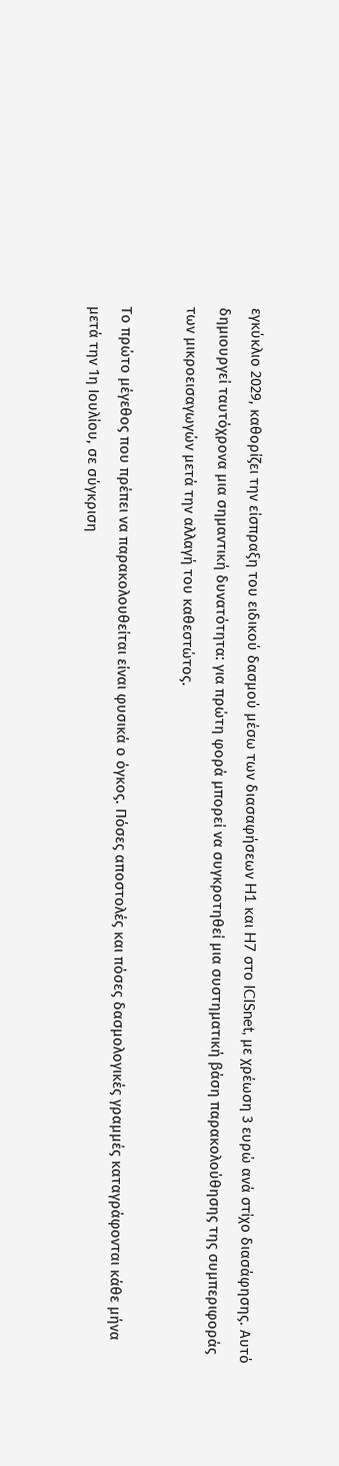εγκύκλιο 2029, καθορίζει την είσπραξη του ειδικού δασμού μέσω των διασαφήσεων H1 και H7 στο ICISnet, με χρέωση 3 ευρώ ανά στίχο διασάφησης. Αυτό δημιουργεί ταυτόχρονα μια σημαντική δυνατότητα: για πρώτη φορά μπορεί να συγκροτηθεί μια συστηματική βάση παρακολούθησης της συμπεριφοράς των μικροεισαγωγών μετά την αλλαγή του καθεστώτος.

Το πρώτο μέγεθος που πρέπει να παρακολουθείται είναι φυσικά ο όγκος. Πόσες αποστολές και πόσες δασμολογικές γραμμές καταγράφονται κάθε μήνα μετά την 1η Ιουλίου, σε σύγκριση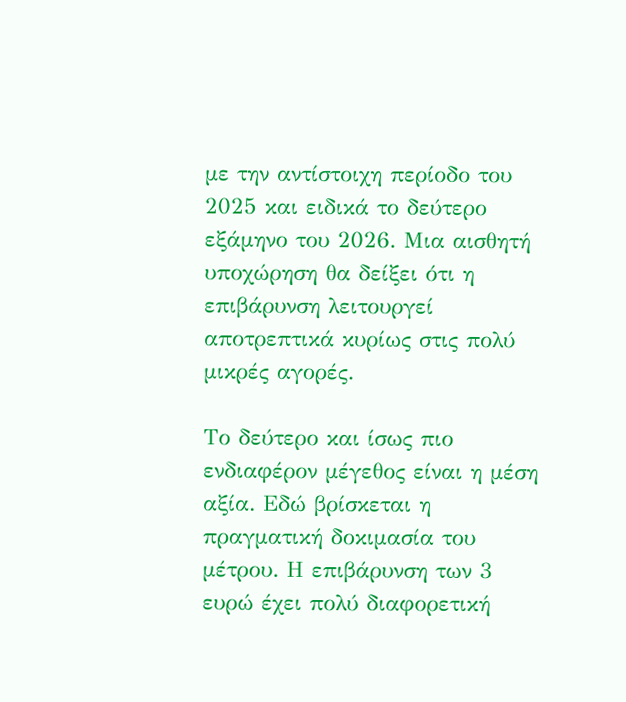με την αντίστοιχη περίοδο του 2025 και ειδικά το δεύτερο εξάμηνο του 2026. Μια αισθητή υποχώρηση θα δείξει ότι η επιβάρυνση λειτουργεί αποτρεπτικά κυρίως στις πολύ μικρές αγορές.

Το δεύτερο και ίσως πιο ενδιαφέρον μέγεθος είναι η μέση αξία. Εδώ βρίσκεται η πραγματική δοκιμασία του μέτρου. Η επιβάρυνση των 3 ευρώ έχει πολύ διαφορετική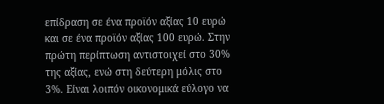επίδραση σε ένα προϊόν αξίας 10 ευρώ και σε ένα προϊόν αξίας 100 ευρώ. Στην πρώτη περίπτωση αντιστοιχεί στο 30% της αξίας, ενώ στη δεύτερη μόλις στο 3%. Είναι λοιπόν οικονομικά εύλογο να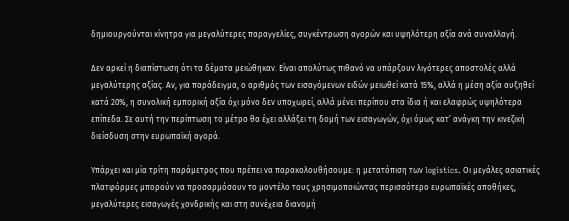δημιουργούνται κίνητρα για μεγαλύτερες παραγγελίες, συγκέντρωση αγορών και υψηλότερη αξία ανά συναλλαγή.

Δεν αρκεί η διαπίστωση ότι τα δέματα μειώθηκαν. Είναι απολύτως πιθανό να υπάρξουν λιγότερες αποστολές αλλά μεγαλύτερης αξίας. Αν, για παράδειγμα, ο αριθμός των εισαγόμενων ειδών μειωθεί κατά 15%, αλλά η μέση αξία αυξηθεί κατά 20%, η συνολική εμπορική αξία όχι μόνο δεν υποχωρεί, αλλά μένει περίπου στα ίδια ή και ελαφρώς υψηλότερα επίπεδα. Σε αυτή την περίπτωση το μέτρο θα έχει αλλάξει τη δομή των εισαγωγών, όχι όμως κατ’ ανάγκη την κινεζική διείσδυση στην ευρωπαϊκή αγορά.

Υπάρχει και μία τρίτη παράμετρος που πρέπει να παρακολουθήσουμε: η μετατόπιση των logistics. Οι μεγάλες ασιατικές πλατφόρμες μπορούν να προσαρμόσουν το μοντέλο τους χρησιμοποιώντας περισσότερο ευρωπαϊκές αποθήκες, μεγαλύτερες εισαγωγές χονδρικής και στη συνέχεια διανομή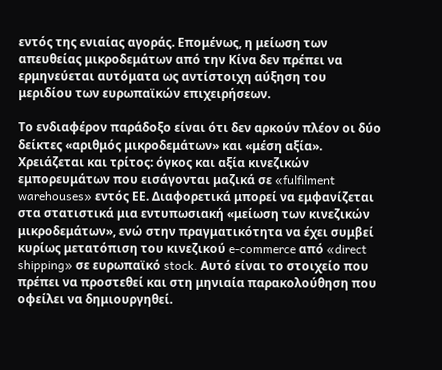εντός της ενιαίας αγοράς. Επομένως, η μείωση των απευθείας μικροδεμάτων από την Κίνα δεν πρέπει να ερμηνεύεται αυτόματα ως αντίστοιχη αύξηση του μεριδίου των ευρωπαϊκών επιχειρήσεων.

Το ενδιαφέρον παράδοξο είναι ότι δεν αρκούν πλέον οι δύο δείκτες «αριθμός μικροδεμάτων» και «μέση αξία». Χρειάζεται και τρίτος: όγκος και αξία κινεζικών εμπορευμάτων που εισάγονται μαζικά σε «fulfilment warehouses» εντός ΕΕ. Διαφορετικά μπορεί να εμφανίζεται στα στατιστικά μια εντυπωσιακή «μείωση των κινεζικών μικροδεμάτων», ενώ στην πραγματικότητα να έχει συμβεί κυρίως μετατόπιση του κινεζικού e-commerce από «direct shipping» σε ευρωπαϊκό stock. Αυτό είναι το στοιχείο που πρέπει να προστεθεί και στη μηνιαία παρακολούθηση που οφείλει να δημιουργηθεί.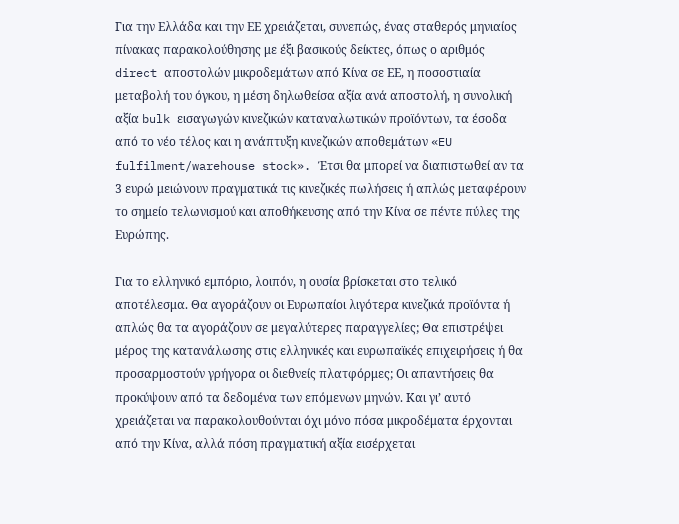Για την Ελλάδα και την ΕΕ χρειάζεται, συνεπώς, ένας σταθερός μηνιαίος πίνακας παρακολούθησης με έξι βασικούς δείκτες, όπως ο αριθμός direct αποστολών μικροδεμάτων από Κίνα σε ΕΕ, η ποσοστιαία μεταβολή του όγκου, η μέση δηλωθείσα αξία ανά αποστολή, η συνολική αξία bulk εισαγωγών κινεζικών καταναλωτικών προϊόντων, τα έσοδα από το νέο τέλος και η ανάπτυξη κινεζικών αποθεμάτων «EU fulfilment/warehouse stock». Έτσι θα μπορεί να διαπιστωθεί αν τα 3 ευρώ μειώνουν πραγματικά τις κινεζικές πωλήσεις ή απλώς μεταφέρουν το σημείο τελωνισμού και αποθήκευσης από την Κίνα σε πέντε πύλες της Ευρώπης.

Για το ελληνικό εμπόριο, λοιπόν, η ουσία βρίσκεται στο τελικό αποτέλεσμα. Θα αγοράζουν οι Ευρωπαίοι λιγότερα κινεζικά προϊόντα ή απλώς θα τα αγοράζουν σε μεγαλύτερες παραγγελίες; Θα επιστρέψει μέρος της κατανάλωσης στις ελληνικές και ευρωπαϊκές επιχειρήσεις ή θα προσαρμοστούν γρήγορα οι διεθνείς πλατφόρμες; Οι απαντήσεις θα προκύψουν από τα δεδομένα των επόμενων μηνών. Και γι’ αυτό χρειάζεται να παρακολουθούνται όχι μόνο πόσα μικροδέματα έρχονται από την Κίνα, αλλά πόση πραγματική αξία εισέρχεται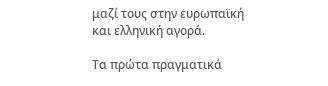μαζί τους στην ευρωπαϊκή και ελληνική αγορά.

Τα πρώτα πραγματικά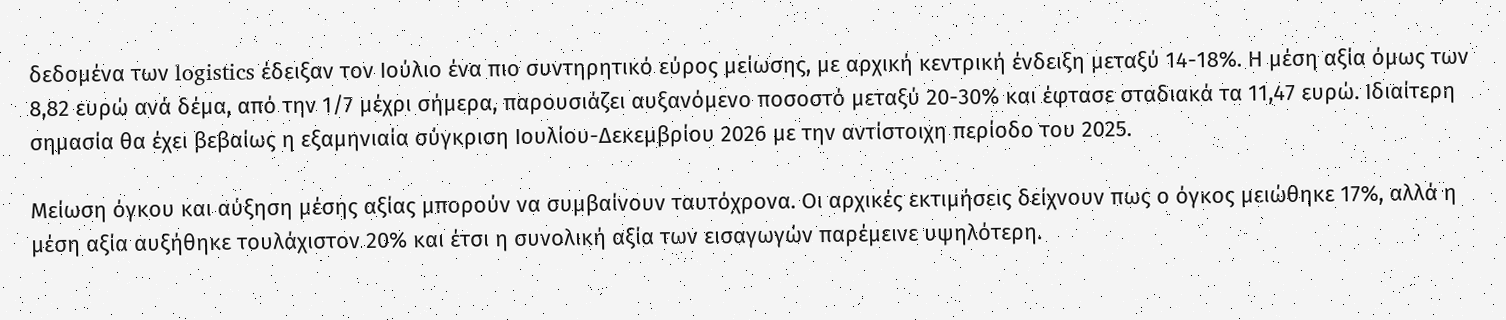δεδομένα των logistics έδειξαν τον Ιούλιο ένα πιο συντηρητικό εύρος μείωσης, με αρχική κεντρική ένδειξη μεταξύ 14-18%. Η μέση αξία όμως των 8,82 ευρώ ανά δέμα, από την 1/7 μέχρι σήμερα, παρουσιάζει αυξανόμενο ποσοστό μεταξύ 20-30% και έφτασε σταδιακά τα 11,47 ευρώ. Ιδιαίτερη σημασία θα έχει βεβαίως η εξαμηνιαία σύγκριση Ιουλίου-Δεκεμβρίου 2026 με την αντίστοιχη περίοδο του 2025.

Μείωση όγκου και αύξηση μέσης αξίας μπορούν να συμβαίνουν ταυτόχρονα. Οι αρχικές εκτιμήσεις δείχνουν πως ο όγκος μειώθηκε 17%, αλλά η μέση αξία αυξήθηκε τουλάχιστον 20% και έτσι η συνολική αξία των εισαγωγών παρέμεινε υψηλότερη.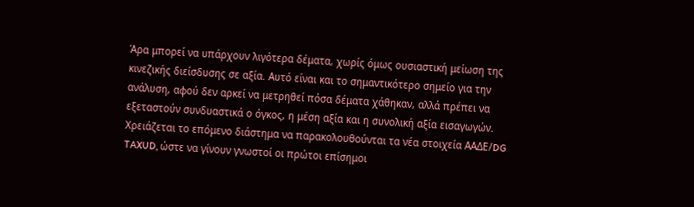Άρα μπορεί να υπάρχουν λιγότερα δέματα, χωρίς όμως ουσιαστική μείωση της κινεζικής διείσδυσης σε αξία. Αυτό είναι και το σημαντικότερο σημείο για την ανάλυση, αφού δεν αρκεί να μετρηθεί πόσα δέματα χάθηκαν, αλλά πρέπει να εξεταστούν συνδυαστικά ο όγκος, η μέση αξία και η συνολική αξία εισαγωγών. Χρειάζεται το επόμενο διάστημα να παρακολουθούνται τα νέα στοιχεία ΑΑΔΕ/DG TAXUD, ώστε να γίνουν γνωστοί οι πρώτοι επίσημοι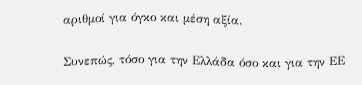αριθμοί για όγκο και μέση αξία.

Συνεπώς, τόσο για την Ελλάδα όσο και για την ΕΕ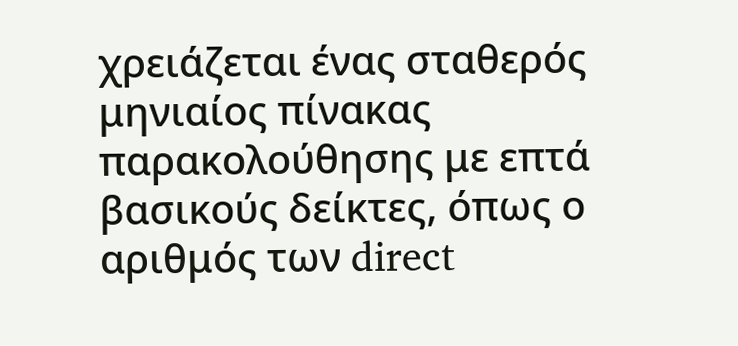χρειάζεται ένας σταθερός μηνιαίος πίνακας παρακολούθησης με επτά βασικούς δείκτες, όπως ο αριθμός των direct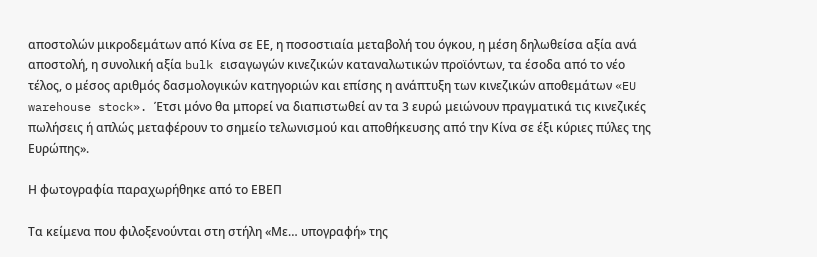αποστολών μικροδεμάτων από Κίνα σε ΕΕ, η ποσοστιαία μεταβολή του όγκου, η μέση δηλωθείσα αξία ανά αποστολή, η συνολική αξία bulk εισαγωγών κινεζικών καταναλωτικών προϊόντων, τα έσοδα από το νέο τέλος, ο μέσος αριθμός δασμολογικών κατηγοριών και επίσης η ανάπτυξη των κινεζικών αποθεμάτων «EU warehouse stock». Έτσι μόνο θα μπορεί να διαπιστωθεί αν τα 3 ευρώ μειώνουν πραγματικά τις κινεζικές πωλήσεις ή απλώς μεταφέρουν το σημείο τελωνισμού και αποθήκευσης από την Κίνα σε έξι κύριες πύλες της Ευρώπης».

Η φωτογραφία παραχωρήθηκε από το ΕΒΕΠ

Τα κείμενα που φιλοξενούνται στη στήλη «Με… υπογραφή» της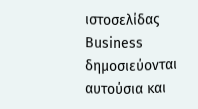ιστοσελίδας Business δημοσιεύονται αυτούσια και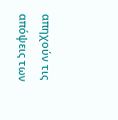απηχούν τις απόψεις των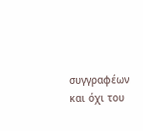συγγραφέων και όχι του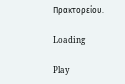Πρακτορείου.

Loading

Play